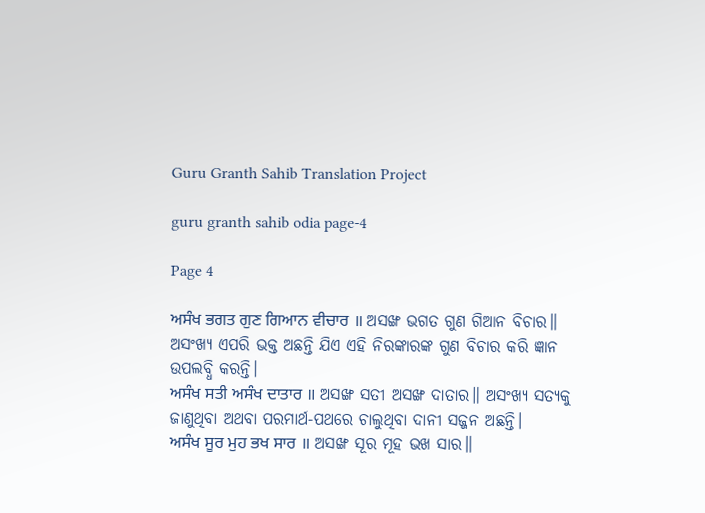Guru Granth Sahib Translation Project

guru granth sahib odia page-4

Page 4

ਅਸੰਖ ਭਗਤ ਗੁਣ ਗਿਆਨ ਵੀਚਾਰ ॥ ଅସଙ୍ଖ ଭଗତ ଗୁଣ ଗିଆନ ବିଚାର॥ ଅସଂଖ୍ୟ ଏପରି ଭକ୍ତ ଅଛନ୍ତି ଯିଏ ଏହି ନିରଙ୍କାରଙ୍କ ଗୁଣ ବିଚାର କରି ଜ୍ଞାନ ଉପଲବ୍ଧି କରନ୍ତି।
ਅਸੰਖ ਸਤੀ ਅਸੰਖ ਦਾਤਾਰ ॥ ଅସଙ୍ଖ ସତୀ ଅସଙ୍ଖ ଦାତାର॥ ଅସଂଖ୍ୟ ସତ୍ୟକୁ ଜାଣୁଥିବା ଅଥବା ପରମାର୍ଥ-ପଥରେ ଚାଲୁଥିବା ଦାନୀ ସଜ୍ଜନ ଅଛନ୍ତି।
ਅਸੰਖ ਸੂਰ ਮੁਹ ਭਖ ਸਾਰ ॥ ଅସଙ୍ଖ ସୂର ମୂହ ଭଖ ସାର॥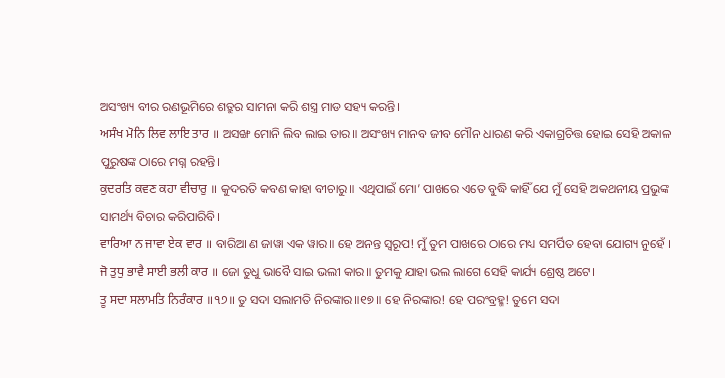ଅସଂଖ୍ୟ ବୀର ରଣଭୂମିରେ ଶତ୍ରୁର ସାମନା କରି ଶସ୍ତ୍ର ମାଡ ସହ୍ୟ କରନ୍ତି।
ਅਸੰਖ ਮੋਨਿ ਲਿਵ ਲਾਇ ਤਾਰ ॥ ଅସଙ୍ଖ ମୋନି ଲିବ ଲାଇ ତାର॥ ଅସଂଖ୍ୟ ମାନବ ଜୀବ ମୌନ ଧାରଣ କରି ଏକାଗ୍ରଚିତ୍ତ ହୋଇ ସେହି ଅକାଳ ପୁରୁଷଙ୍କ ଠାରେ ମଗ୍ନ ରହନ୍ତି।
ਕੁਦਰਤਿ ਕਵਣ ਕਹਾ ਵੀਚਾਰੁ ॥ କୁଦରତି କବଣ କାହା ବୀଚାରୁ॥ ଏଥିପାଇଁ ମୋ’ ପାଖରେ ଏତେ ବୁଦ୍ଧି କାହିଁ ଯେ ମୁଁ ସେହି ଅକଥନୀୟ ପ୍ରଭୁଙ୍କ ସାମର୍ଥ୍ୟ ବିଚାର କରିପାରିବି।
ਵਾਰਿਆ ਨ ਜਾਵਾ ਏਕ ਵਾਰ ॥ ବାରିଆ ଣ ଜାୱା ଏକ ୱାର॥ ହେ ଅନନ୍ତ ସ୍ୱରୂପ! ମୁଁ ତୁମ ପାଖରେ ଠାରେ ମଧ୍ୟ ସମର୍ପିତ ହେବା ଯୋଗ୍ୟ ନୁହେଁ ।
ਜੋ ਤੁਧੁ ਭਾਵੈ ਸਾਈ ਭਲੀ ਕਾਰ ॥ ଜୋ ତୁଧୁ ଭାବୈ ସାଇ ଭଲୀ କାର॥ ତୁମକୁ ଯାହା ଭଲ ଲାଗେ ସେହି କାର୍ଯ୍ୟ ଶ୍ରେଷ୍ଠ ଅଟେ।
ਤੂ ਸਦਾ ਸਲਾਮਤਿ ਨਿਰੰਕਾਰ ॥੧੭॥ ତୁ ସଦା ସଲାମତି ନିରଙ୍କାର॥୧୭॥ ହେ ନିରଙ୍କାର! ହେ ପରଂବ୍ରହ୍ମ! ତୁମେ ସଦା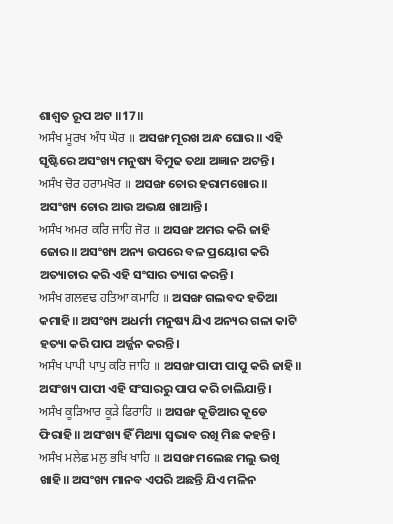ଶାଶ୍ଵତ ରୂପ ଅଟ ॥17॥
ਅਸੰਖ ਮੂਰਖ ਅੰਧ ਘੋਰ ॥ ଅସଙ୍ଖ ମୂରଖ ଅନ୍ଧ ଘୋର॥ ଏହି ସୃଷ୍ଟିରେ ଅସଂଖ୍ୟ ମନୁଷ୍ୟ ବିମୁଢ ତଥା ଅଜ୍ଞାନ ଅଟନ୍ତି।
ਅਸੰਖ ਚੋਰ ਹਰਾਮਖੋਰ ॥ ଅସଙ୍ଖ ଚୋର ହରାମଖୋର॥ ଅସଂଖ୍ୟ ଚୋର ଆଉ ଅଭକ୍ଷ ଖାଆନ୍ତି।
ਅਸੰਖ ਅਮਰ ਕਰਿ ਜਾਹਿ ਜੋਰ ॥ ଅସଙ୍ଖ ଅମର କରି ଜାହି ଜୋର॥ ଅସଂଖ୍ୟ ଅନ୍ୟ ଉପରେ ବଳ ପ୍ରୟୋଗ କରି ଅତ୍ୟାଚାର କରି ଏହି ସଂସାର ତ୍ୟାଗ କରନ୍ତି।
ਅਸੰਖ ਗਲਵਢ ਹਤਿਆ ਕਮਾਹਿ ॥ ଅସଙ୍ଖ ଗଲବଦ ହତିଆ କମାହି॥ ଅସଂଖ୍ୟ ଅଧର୍ମୀ ମନୁଷ୍ୟ ଯିଏ ଅନ୍ୟର ଗଳା କାଟି ହତ୍ୟା କରି ପାପ ଅର୍ଜ୍ଜନ କରନ୍ତି।
ਅਸੰਖ ਪਾਪੀ ਪਾਪੁ ਕਰਿ ਜਾਹਿ ॥ ଅସଙ୍ଖ ପାପୀ ପାପୁ କରି ଜାହି॥ ଅସଂଖ୍ୟ ପାପୀ ଏହି ସଂସାରରୁ ପାପ କରି ଚାଲିଯାନ୍ତି।
ਅਸੰਖ ਕੂੜਿਆਰ ਕੂੜੇ ਫਿਰਾਹਿ ॥ ଅସଙ୍ଖ କୂଡିଆର କୂଡେ ଫିରାହି॥ ଅସଂଖ୍ୟ ହିଁ ମିଥ୍ୟା ସ୍ଵଭାବ ରଖି ମିଛ କହନ୍ତି।
ਅਸੰਖ ਮਲੇਛ ਮਲੁ ਭਖਿ ਖਾਹਿ ॥ ଅସଙ୍ଖ ମଲେଛ ମଲୁ ଭଖି ଖାହି॥ ଅସଂଖ୍ୟ ମାନବ ଏପରି ଅଛନ୍ତି ଯିଏ ମଳିନ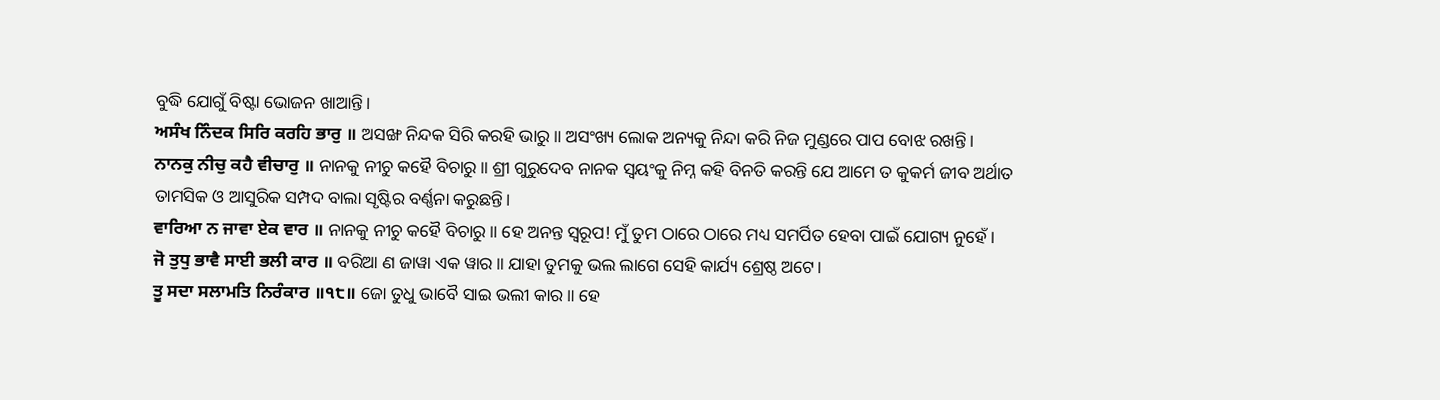ବୁଦ୍ଧି ଯୋଗୁଁ ବିଷ୍ଟା ଭୋଜନ ଖାଆନ୍ତି।
ਅਸੰਖ ਨਿੰਦਕ ਸਿਰਿ ਕਰਹਿ ਭਾਰੁ ॥ ଅସଙ୍ଖ ନିନ୍ଦକ ସିରି କରହି ଭାରୁ॥ ଅସଂଖ୍ୟ ଲୋକ ଅନ୍ୟକୁ ନିନ୍ଦା କରି ନିଜ ମୁଣ୍ଡରେ ପାପ ବୋଝ ରଖନ୍ତି।
ਨਾਨਕੁ ਨੀਚੁ ਕਹੈ ਵੀਚਾਰੁ ॥ ନାନକୁ ନୀଚୁ କହୈ ବିଚାରୁ॥ ଶ୍ରୀ ଗୁରୁଦେବ ନାନକ ସ୍ଵୟଂକୁ ନିମ୍ନ କହି ବିନତି କରନ୍ତି ଯେ ଆମେ ତ କୁକର୍ମ ଜୀବ ଅର୍ଥାତ ତାମସିକ ଓ ଆସୁରିକ ସମ୍ପଦ ବାଲା ସୃଷ୍ଟିର ବର୍ଣ୍ଣନା କରୁଛନ୍ତି।
ਵਾਰਿਆ ਨ ਜਾਵਾ ਏਕ ਵਾਰ ॥ ନାନକୁ ନୀଚୁ କହୈ ବିଚାରୁ॥ ହେ ଅନନ୍ତ ସ୍ୱରୂପ! ମୁଁ ତୁମ ଠାରେ ଠାରେ ମଧ୍ୟ ସମର୍ପିତ ହେବା ପାଇଁ ଯୋଗ୍ୟ ନୁହେଁ।
ਜੋ ਤੁਧੁ ਭਾਵੈ ਸਾਈ ਭਲੀ ਕਾਰ ॥ ବରିଆ ଣ ଜାୱା ଏକ ୱାର॥ ଯାହା ତୁମକୁ ଭଲ ଲାଗେ ସେହି କାର୍ଯ୍ୟ ଶ୍ରେଷ୍ଠ ଅଟେ।
ਤੂ ਸਦਾ ਸਲਾਮਤਿ ਨਿਰੰਕਾਰ ॥੧੮॥ ଜୋ ତୁଧୁ ଭାବୈ ସାଇ ଭଲୀ କାର॥ ହେ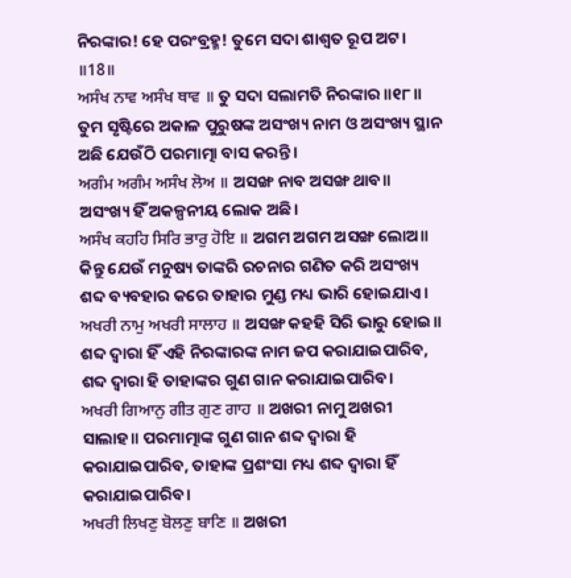ନିରଙ୍କାର! ହେ ପରଂବ୍ରହ୍ମ! ତୁମେ ସଦା ଶାଶ୍ଵତ ରୂପ ଅଟ। ॥18॥
ਅਸੰਖ ਨਾਵ ਅਸੰਖ ਥਾਵ ॥ ତୁ ସଦା ସଲାମତି ନିରଙ୍କାର ॥୧୮॥ ତୁମ ସୃଷ୍ଟିରେ ଅକାଳ ପୁରୁଷଙ୍କ ଅସଂଖ୍ୟ ନାମ ଓ ଅସଂଖ୍ୟ ସ୍ଥାନ ଅଛି ଯେଉଁଠି ପରମାତ୍ମା ବାସ କରନ୍ତି।
ਅਗੰਮ ਅਗੰਮ ਅਸੰਖ ਲੋਅ ॥ ଅସଙ୍ଖ ନାବ ଅସଙ୍ଖ ଥାବ॥ ଅସଂଖ୍ୟ ହିଁ ଅକଳ୍ପନୀୟ ଲୋକ ଅଛି।
ਅਸੰਖ ਕਹਹਿ ਸਿਰਿ ਭਾਰੁ ਹੋਇ ॥ ଅଗମ ଅଗମ ଅସଙ୍ଖ ଲୋଅ॥ କିନ୍ତୁ ଯେଉଁ ମନୁଷ୍ୟ ତାଙ୍କରି ରଚନାର ଗଣିତ କରି ଅସଂଖ୍ୟ ଶବ୍ଦ ବ୍ୟବହାର କରେ ତାହାର ମୁଣ୍ଡ ମଧ୍ୟ ଭାରି ହୋଇଯାଏ।
ਅਖਰੀ ਨਾਮੁ ਅਖਰੀ ਸਾਲਾਹ ॥ ଅସଙ୍ଖ କହହି ସିରି ଭାରୁ ହୋଇ॥ ଶବ୍ଦ ଦ୍ଵାରା ହିଁ ଏହି ନିରଙ୍କାରଙ୍କ ନାମ ଜପ କରାଯାଇପାରିବ, ଶବ୍ଦ ଦ୍ଵାରା ହି ତାହାଙ୍କର ଗୁଣ ଗାନ କରାଯାଇପାରିବ।
ਅਖਰੀ ਗਿਆਨੁ ਗੀਤ ਗੁਣ ਗਾਹ ॥ ଅଖରୀ ନାମୁ ଅଖରୀ ସାଲାହ॥ ପରମାତ୍ମାଙ୍କ ଗୁଣ ଗାନ ଶବ୍ଦ ଦ୍ଵାରା ହି କରାଯାଇପାରିବ, ତାହାଙ୍କ ପ୍ରଶଂସା ମଧ୍ୟ ଶବ୍ଦ ଦ୍ଵାରା ହିଁ କରାଯାଇପାରିବ।
ਅਖਰੀ ਲਿਖਣੁ ਬੋਲਣੁ ਬਾਣਿ ॥ ଅଖରୀ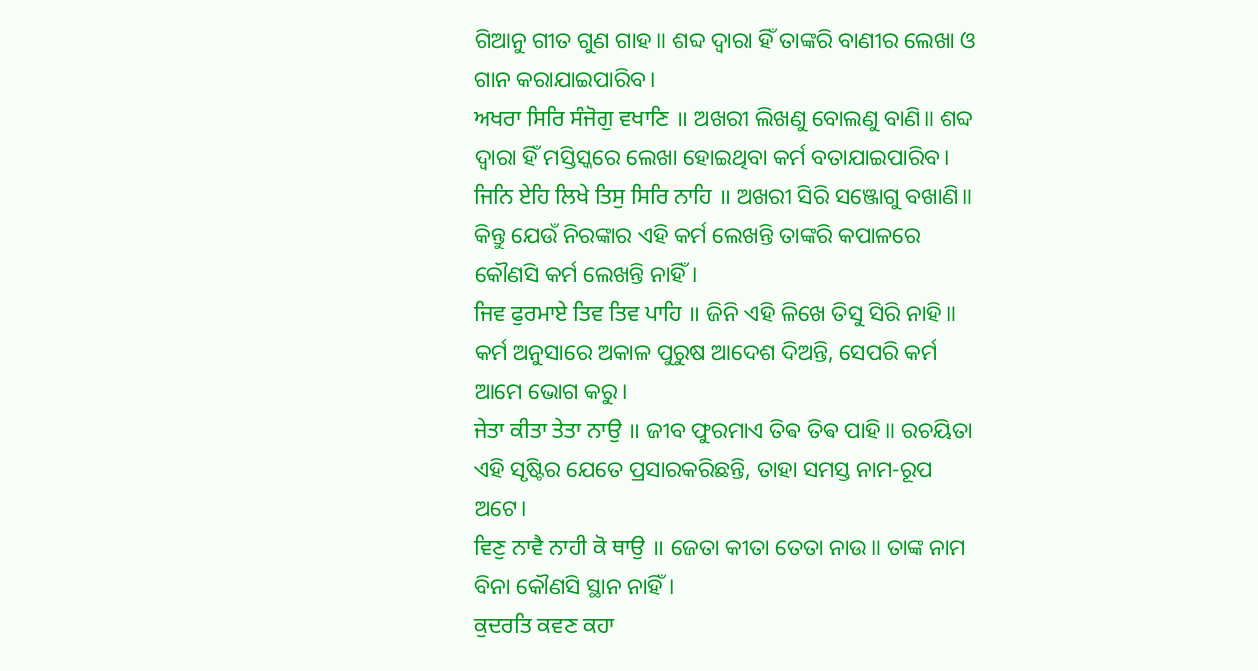ଗିଆନୁ ଗୀତ ଗୁଣ ଗାହ॥ ଶବ୍ଦ ଦ୍ଵାରା ହିଁ ତାଙ୍କରି ବାଣୀର ଲେଖା ଓ ଗାନ କରାଯାଇପାରିବ।
ਅਖਰਾ ਸਿਰਿ ਸੰਜੋਗੁ ਵਖਾਣਿ ॥ ଅଖରୀ ଲିଖଣୁ ବୋଲଣୁ ବାଣି॥ ଶବ୍ଦ ଦ୍ଵାରା ହିଁ ମସ୍ତିସ୍କରେ ଲେଖା ହୋଇଥିବା କର୍ମ ବତାଯାଇପାରିବ।
ਜਿਨਿ ਏਹਿ ਲਿਖੇ ਤਿਸੁ ਸਿਰਿ ਨਾਹਿ ॥ ଅଖରୀ ସିରି ସଞ୍ଜୋଗୁ ବଖାଣି॥ କିନ୍ତୁ ଯେଉଁ ନିରଙ୍କାର ଏହି କର୍ମ ଲେଖନ୍ତି ତାଙ୍କରି କପାଳରେ କୌଣସି କର୍ମ ଲେଖନ୍ତି ନାହିଁ।
ਜਿਵ ਫੁਰਮਾਏ ਤਿਵ ਤਿਵ ਪਾਹਿ ॥ ଜିନି ଏହି ଳିଖେ ତିସୁ ସିରି ନାହି॥ କର୍ମ ଅନୁସାରେ ଅକାଳ ପୁରୁଷ ଆଦେଶ ଦିଅନ୍ତି, ସେପରି କର୍ମ ଆମେ ଭୋଗ କରୁ।
ਜੇਤਾ ਕੀਤਾ ਤੇਤਾ ਨਾਉ ॥ ଜୀବ ଫୁରମାଏ ତିଵ ତିଵ ପାହି॥ ରଚୟିତା ଏହି ସୃଷ୍ଟିର ଯେତେ ପ୍ରସାରକରିଛନ୍ତି, ତାହା ସମସ୍ତ ନାମ-ରୂପ ଅଟେ।
ਵਿਣੁ ਨਾਵੈ ਨਾਹੀ ਕੋ ਥਾਉ ॥ ଜେତା କୀତା ତେତା ନାଉ॥ ତାଙ୍କ ନାମ ବିନା କୌଣସି ସ୍ଥାନ ନାହିଁ।
ਕੁਦਰਤਿ ਕਵਣ ਕਹਾ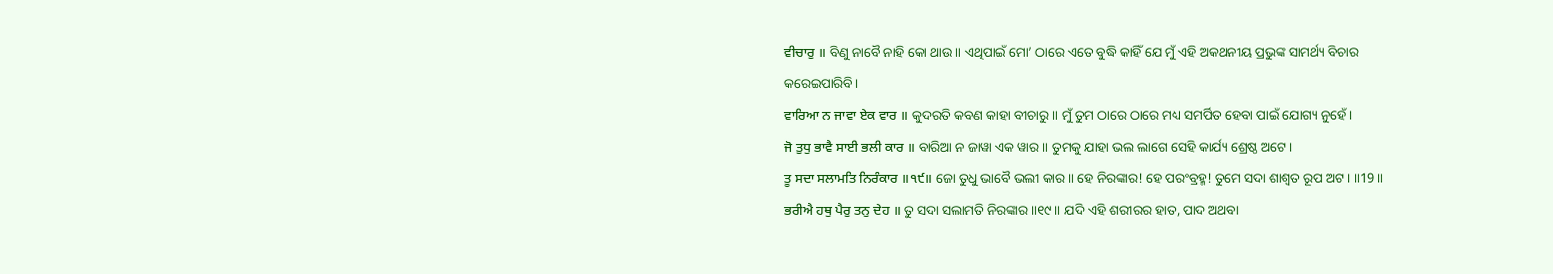ਵੀਚਾਰੁ ॥ ବିଣୁ ନାବୈ ନାହି କୋ ଥାଉ॥ ଏଥିପାଇଁ ମୋ’ ଠାରେ ଏତେ ବୁଦ୍ଧି କାହିଁ ଯେ ମୁଁ ଏହି ଅକଥନୀୟ ପ୍ରଭୁଙ୍କ ସାମର୍ଥ୍ୟ ବିଚାର କରେଇପାରିବି।
ਵਾਰਿਆ ਨ ਜਾਵਾ ਏਕ ਵਾਰ ॥ କୁଦରତି କବଣ କାହା ବୀଚାରୁ॥ ମୁଁ ତୁମ ଠାରେ ଠାରେ ମଧ୍ୟ ସମର୍ପିତ ହେବା ପାଇଁ ଯୋଗ୍ୟ ନୁହେଁ।
ਜੋ ਤੁਧੁ ਭਾਵੈ ਸਾਈ ਭਲੀ ਕਾਰ ॥ ବାରିଆ ନ ଜାୱା ଏକ ୱାର॥ ତୁମକୁ ଯାହା ଭଲ ଲାଗେ ସେହି କାର୍ଯ୍ୟ ଶ୍ରେଷ୍ଠ ଅଟେ।
ਤੂ ਸਦਾ ਸਲਾਮਤਿ ਨਿਰੰਕਾਰ ॥੧੯॥ ଜୋ ତୁଧୁ ଭାବୈ ଭଲୀ କାର॥ ହେ ନିରଙ୍କାର! ହେ ପରଂବ୍ରହ୍ମ! ତୁମେ ସଦା ଶାଶ୍ଵତ ରୂପ ଅଟ। ॥19॥
ਭਰੀਐ ਹਥੁ ਪੈਰੁ ਤਨੁ ਦੇਹ ॥ ତୁ ସଦା ସଲାମତି ନିରଙ୍କାର॥୧୯॥ ଯଦି ଏହି ଶରୀରର ହାତ, ପାଦ ଅଥବା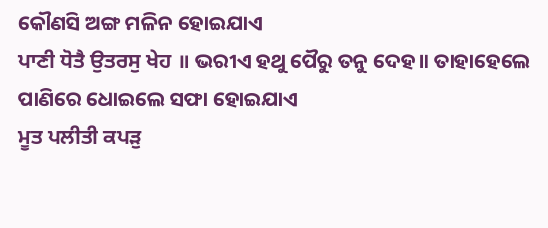କୌଣସି ଅଙ୍ଗ ମଳିନ ହୋଇଯାଏ
ਪਾਣੀ ਧੋਤੈ ਉਤਰਸੁ ਖੇਹ ॥ ଭରୀଏ ହଥୁ ପୈରୁ ତନୁ ଦେହ॥ ତାହାହେଲେ ପାଣିରେ ଧୋଇଲେ ସଫା ହୋଇଯାଏ
ਮੂਤ ਪਲੀਤੀ ਕਪੜੁ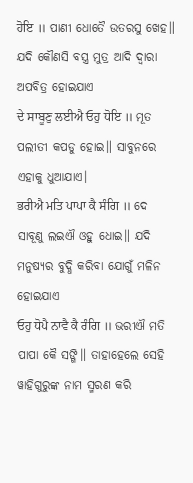ਹੋਇ ॥ ପାଣୀ ଧୋତୈ ଉତରସୁ ଖେହ॥ ଯଦି କୌଣସି ବସ୍ତ୍ର ମୁତ୍ର ଆଦି ଦ୍ଵାରା ଅପବିତ୍ର ହୋଇଯାଏ
ਦੇ ਸਾਬੂਣੁ ਲਈਐ ਓਹੁ ਧੋਇ ॥ ମୂତ ପଲୀତୀ କପଡୁ ହୋଇ॥ ସାବୁନରେ ଏହାକୁ ଧୁଆଯାଏ।
ਭਰੀਐ ਮਤਿ ਪਾਪਾ ਕੈ ਸੰਗਿ ॥ ଦେ ସାବୂଣୁ ଲଇଐ ଓହୁ ଧୋଇ॥ ଯଦି ମନୁଷ୍ୟର ବୁଦ୍ଧି କରିବା ଯୋଗୁଁ ମଳିନ ହୋଇଯାଏ
ਓਹੁ ਧੋਪੈ ਨਾਵੈ ਕੈ ਰੰਗਿ ॥ ଭରୀଐ ମତି ପାପା କୈ ସଙ୍ଗି॥ ତାହାହେଲେ ସେହି ୱାହିଗୁରୁଙ୍କ ନାମ ସ୍ମରଣ କରି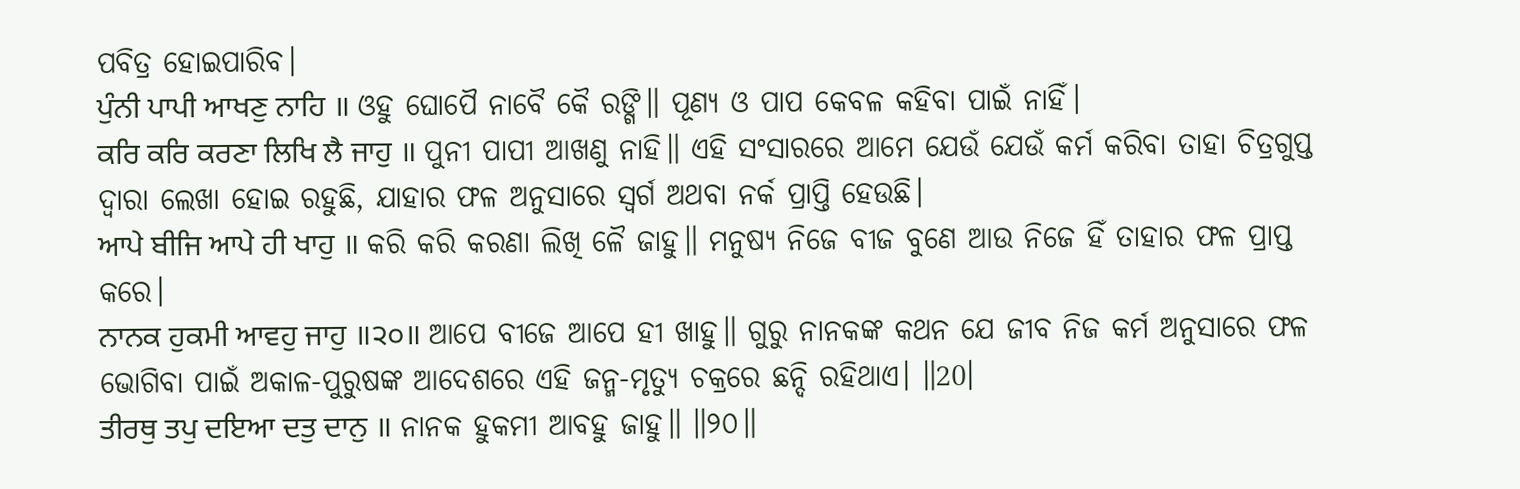ପବିତ୍ର ହୋଇପାରିବ।
ਪੁੰਨੀ ਪਾਪੀ ਆਖਣੁ ਨਾਹਿ ॥ ଓହୁ ଘୋପୈ ନାବୈ କୈ ରଙ୍ଗି॥ ପୂଣ୍ୟ ଓ ପାପ କେବଳ କହିବା ପାଇଁ ନାହିଁ।
ਕਰਿ ਕਰਿ ਕਰਣਾ ਲਿਖਿ ਲੈ ਜਾਹੁ ॥ ପୁନୀ ପାପୀ ଆଖଣୁ ନାହି॥ ଏହି ସଂସାରରେ ଆମେ ଯେଉଁ ଯେଉଁ କର୍ମ କରିବା ତାହା ଚିତ୍ରଗୁପ୍ତ ଦ୍ଵାରା ଲେଖା ହୋଇ ରହୁଛି, ଯାହାର ଫଳ ଅନୁସାରେ ସ୍ଵର୍ଗ ଅଥବା ନର୍କ ପ୍ରାପ୍ତି ହେଉଛି।
ਆਪੇ ਬੀਜਿ ਆਪੇ ਹੀ ਖਾਹੁ ॥ କରି କରି କରଣା ଲିଖି ଳୈ ଜାହୁ॥ ମନୁଷ୍ୟ ନିଜେ ବୀଜ ବୁଣେ ଆଉ ନିଜେ ହିଁ ତାହାର ଫଳ ପ୍ରାପ୍ତ କରେ।
ਨਾਨਕ ਹੁਕਮੀ ਆਵਹੁ ਜਾਹੁ ॥੨੦॥ ଆପେ ବୀଜେ ଆପେ ହୀ ଖାହୁ॥ ଗୁରୁ ନାନକଙ୍କ କଥନ ଯେ ଜୀବ ନିଜ କର୍ମ ଅନୁସାରେ ଫଳ ଭୋଗିବା ପାଇଁ ଅକାଳ-ପୁରୁଷଙ୍କ ଆଦେଶରେ ଏହି ଜନ୍ମ-ମୃତ୍ୟୁ ଚକ୍ରରେ ଛନ୍ଦି ରହିଥାଏ। ॥20।
ਤੀਰਥੁ ਤਪੁ ਦਇਆ ਦਤੁ ਦਾਨੁ ॥ ନାନକ ହୁକମୀ ଆବହୁ ଜାହୁ॥ ॥୨୦॥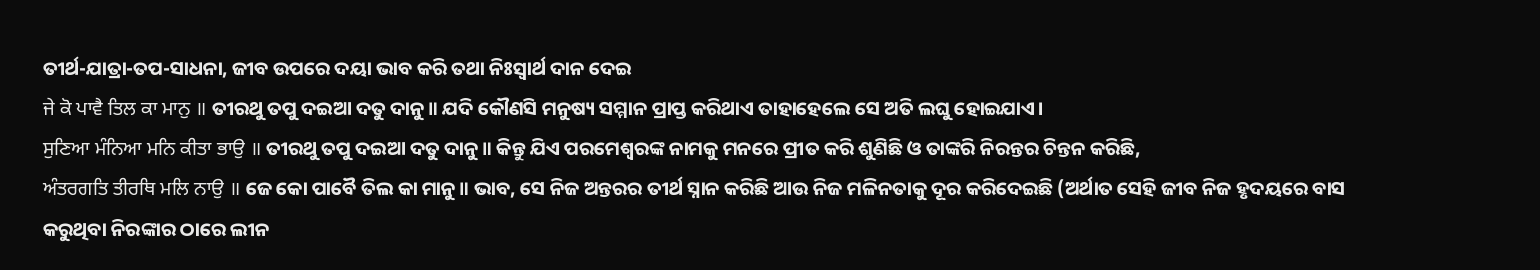ତୀର୍ଥ-ଯାତ୍ରା-ତପ-ସାଧନା, ଜୀବ ଉପରେ ଦୟା ଭାବ କରି ତଥା ନିଃସ୍ଵାର୍ଥ ଦାନ ଦେଇ
ਜੇ ਕੋ ਪਾਵੈ ਤਿਲ ਕਾ ਮਾਨੁ ॥ ତୀରଥୁ ତପୁ ଦଇଆ ଦତୁ ଦାନୁ॥ ଯଦି କୌଣସି ମନୁଷ୍ୟ ସମ୍ମାନ ପ୍ରାପ୍ତ କରିଥାଏ ତାହାହେଲେ ସେ ଅତି ଲଘୁ ହୋଇଯାଏ।
ਸੁਣਿਆ ਮੰਨਿਆ ਮਨਿ ਕੀਤਾ ਭਾਉ ॥ ତୀରଥୁ ତପୁ ଦଇଆ ଦତୁ ଦାନୁ॥ କିନ୍ତୁ ଯିଏ ପରମେଶ୍ଵରଙ୍କ ନାମକୁ ମନରେ ପ୍ରୀତ କରି ଶୁଣିଛି ଓ ତାଙ୍କରି ନିରନ୍ତର ଚିନ୍ତନ କରିଛି,
ਅੰਤਰਗਤਿ ਤੀਰਥਿ ਮਲਿ ਨਾਉ ॥ ଜେ କୋ ପାବୈ ତିଲ କା ମାନୁ॥ ଭାବ, ସେ ନିଜ ଅନ୍ତରର ତୀର୍ଥ ସ୍ନାନ କରିଛି ଆଉ ନିଜ ମଳିନତାକୁ ଦୂର କରିଦେଇଛି (ଅର୍ଥାତ ସେହି ଜୀବ ନିଜ ହୃଦୟରେ ବାସ କରୁଥିବା ନିରଙ୍କାର ଠାରେ ଲୀନ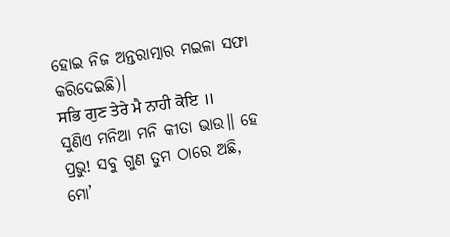ହୋଇ ନିଜ ଅନ୍ତରାତ୍ମାର ମଇଳା ସଫା କରିଦେଇଛି)।
ਸਭਿ ਗੁਣ ਤੇਰੇ ਮੈ ਨਾਹੀ ਕੋਇ ॥ ସୁଣିଏ ମନିଆ ମନି କୀତା ଭାଉ॥ ହେ ପ୍ରଭୁ! ସବୁ ଗୁଣ ତୁମ ଠାରେ ଅଛି, ମୋ’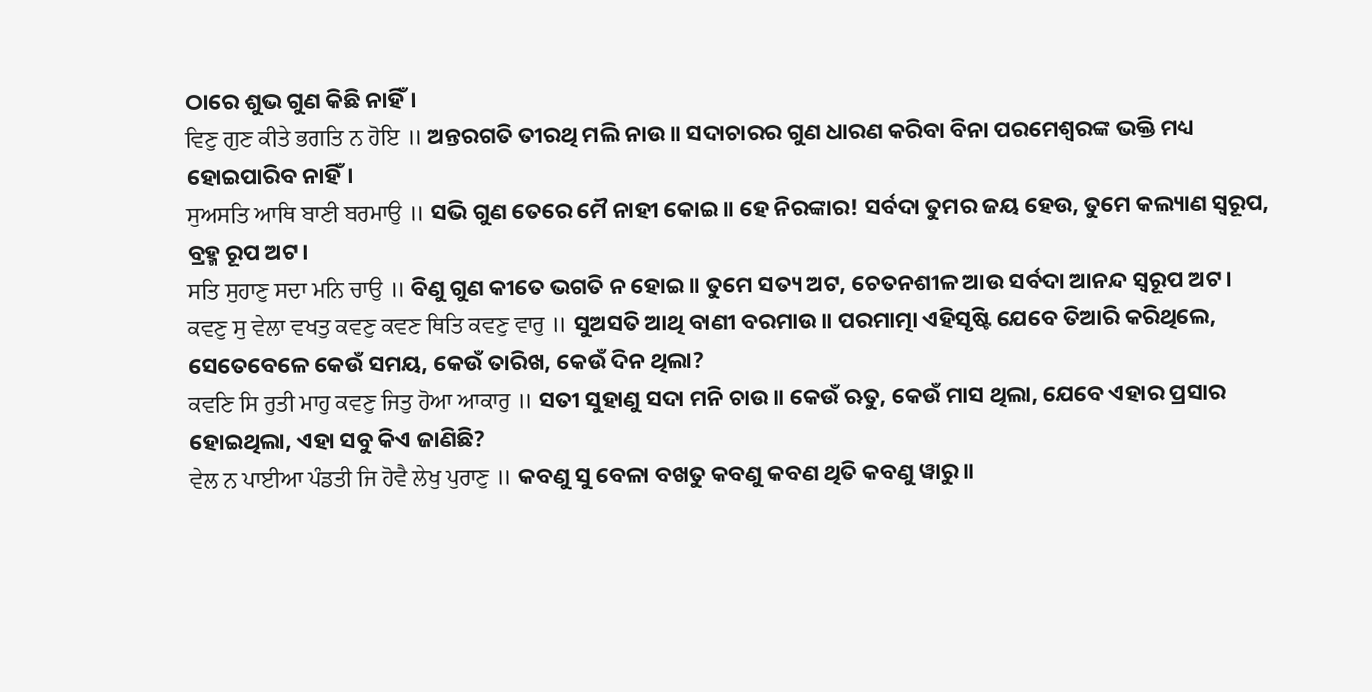ଠାରେ ଶୁଭ ଗୁଣ କିଛି ନାହିଁ।
ਵਿਣੁ ਗੁਣ ਕੀਤੇ ਭਗਤਿ ਨ ਹੋਇ ॥ ଅନ୍ତରଗତି ତୀରଥି ମଲି ନାଉ॥ ସଦାଚାରର ଗୁଣ ଧାରଣ କରିବା ବିନା ପରମେଶ୍ଵରଙ୍କ ଭକ୍ତି ମଧ୍ୟ ହୋଇପାରିବ ନାହିଁ।
ਸੁਅਸਤਿ ਆਥਿ ਬਾਣੀ ਬਰਮਾਉ ॥ ସଭି ଗୁଣ ତେରେ ମୈ ନାହୀ କୋଇ॥ ହେ ନିରଙ୍କାର! ସର୍ବଦା ତୁମର ଜୟ ହେଉ, ତୁମେ କଲ୍ୟାଣ ସ୍ୱରୂପ, ବ୍ରହ୍ମ ରୂପ ଅଟ।
ਸਤਿ ਸੁਹਾਣੁ ਸਦਾ ਮਨਿ ਚਾਉ ॥ ବିଣୁ ଗୁଣ କୀତେ ଭଗତି ନ ହୋଇ॥ ତୁମେ ସତ୍ୟ ଅଟ, ଚେତନଶୀଳ ଆଉ ସର୍ବଦା ଆନନ୍ଦ ସ୍ୱରୂପ ଅଟ।
ਕਵਣੁ ਸੁ ਵੇਲਾ ਵਖਤੁ ਕਵਣੁ ਕਵਣ ਥਿਤਿ ਕਵਣੁ ਵਾਰੁ ॥ ସୁଅସତି ଆଥି ବାଣୀ ବରମାଉ॥ ପରମାତ୍ମା ଏହିସୃଷ୍ଟି ଯେବେ ତିଆରି କରିଥିଲେ, ସେତେବେଳେ କେଉଁ ସମୟ, କେଉଁ ତାରିଖ, କେଉଁ ଦିନ ଥିଲା?
ਕਵਣਿ ਸਿ ਰੁਤੀ ਮਾਹੁ ਕਵਣੁ ਜਿਤੁ ਹੋਆ ਆਕਾਰੁ ॥ ସତୀ ସୁହାଣୁ ସଦା ମନି ଚାଉ॥ କେଉଁ ଋତୁ, କେଉଁ ମାସ ଥିଲା, ଯେବେ ଏହାର ପ୍ରସାର ହୋଇଥିଲା, ଏହା ସବୁ କିଏ ଜାଣିଛି?
ਵੇਲ ਨ ਪਾਈਆ ਪੰਡਤੀ ਜਿ ਹੋਵੈ ਲੇਖੁ ਪੁਰਾਣੁ ॥ କବଣୁ ସୁ ବେଳା ବଖତୁ କବଣୁ କବଣ ଥିତି କବଣୁ ୱାରୁ॥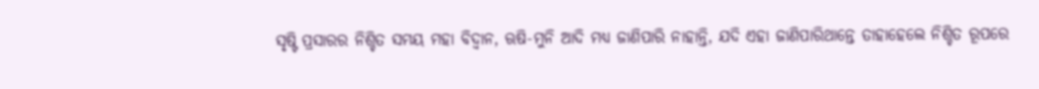ସୃଷ୍ଟି ପ୍ରସାରର ନିଶ୍ଚିତ ସମୟ ମହା ବିଦ୍ଵାନ, ଋଷି-ମୁନି ଆଦି ମଧ୍ୟ ଜାଣିପାରି ନାହାନ୍ତି, ଯଦି ଏହା ଜାଣିପାରିଥାନ୍ତେ ତାହାହେଲେ ନିଶ୍ଚିତ ରୂପରେ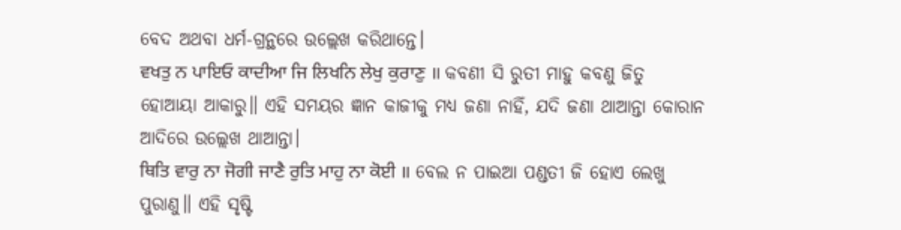ବେଦ ଅଥବା ଧର୍ମ-ଗ୍ରନ୍ଥରେ ଉଲ୍ଲେଖ କରିଥାନ୍ତେ।
ਵਖਤੁ ਨ ਪਾਇਓ ਕਾਦੀਆ ਜਿ ਲਿਖਨਿ ਲੇਖੁ ਕੁਰਾਣੁ ॥ କବଣୀ ସି ରୁତୀ ମାହୁ କବଣୁ ଜିତୁ ହୋଆୟା ଆକାରୁ॥ ଏହି ସମୟର ଜ୍ଞାନ କାଜୀକୁ ମଧ୍ୟ ଜଣା ନାହିଁ, ଯଦି ଜଣା ଥାଆନ୍ତା କୋରାନ ଆଦିରେ ଉଲ୍ଲେଖ ଥାଆନ୍ତା।
ਥਿਤਿ ਵਾਰੁ ਨਾ ਜੋਗੀ ਜਾਣੈ ਰੁਤਿ ਮਾਹੁ ਨਾ ਕੋਈ ॥ ବେଲ ନ ପାଇଆ ପଣ୍ଡତୀ ଜି ହୋଏ ଲେଖୁ ପୁରାଣୁ॥ ଏହି ସୃଷ୍ଟି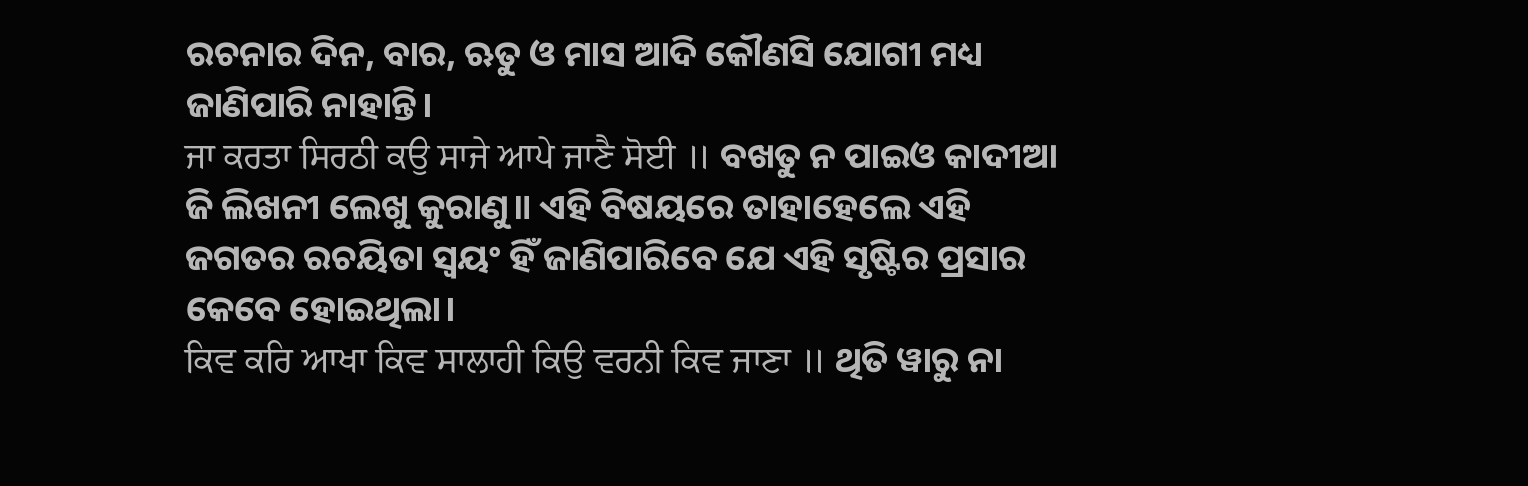ରଚନାର ଦିନ, ବାର, ଋତୁ ଓ ମାସ ଆଦି କୌଣସି ଯୋଗୀ ମଧ୍ୟ ଜାଣିପାରି ନାହାନ୍ତି।
ਜਾ ਕਰਤਾ ਸਿਰਠੀ ਕਉ ਸਾਜੇ ਆਪੇ ਜਾਣੈ ਸੋਈ ॥ ବଖତୁ ନ ପାଇଓ କାଦୀଆ ଜି ଲିଖନୀ ଲେଖୁ କୁରାଣୁ॥ ଏହି ବିଷୟରେ ତାହାହେଲେ ଏହି ଜଗତର ରଚୟିତା ସ୍ଵୟଂ ହିଁ ଜାଣିପାରିବେ ଯେ ଏହି ସୃଷ୍ଟିର ପ୍ରସାର କେବେ ହୋଇଥିଲା।
ਕਿਵ ਕਰਿ ਆਖਾ ਕਿਵ ਸਾਲਾਹੀ ਕਿਉ ਵਰਨੀ ਕਿਵ ਜਾਣਾ ॥ ଥିତି ୱାରୁ ନା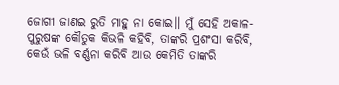ଜୋଗୀ ଜାଣଇ ରୁତି ମାହୁ ନା କୋଇ॥ ମୁଁ ସେହି ଅକାଳ-ପୁରୁଷଙ୍କ କୌତୁକ କିଭଳି କହିବି, ତାଙ୍କରି ପ୍ରଶଂସା କରିବି, କେଉଁ ଭଳି ବର୍ଣ୍ଣନା କରିବି ଆଉ କେମିତି ତାଙ୍କରି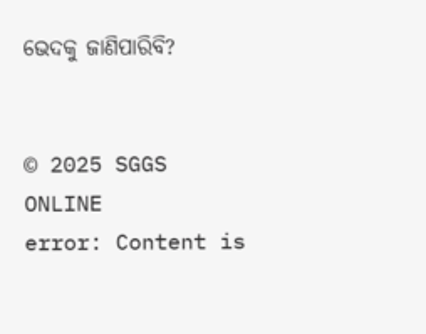ଭେଦକୁ ଜାଣିପାରିବି?


© 2025 SGGS ONLINE
error: Content is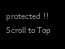protected !!
Scroll to Top